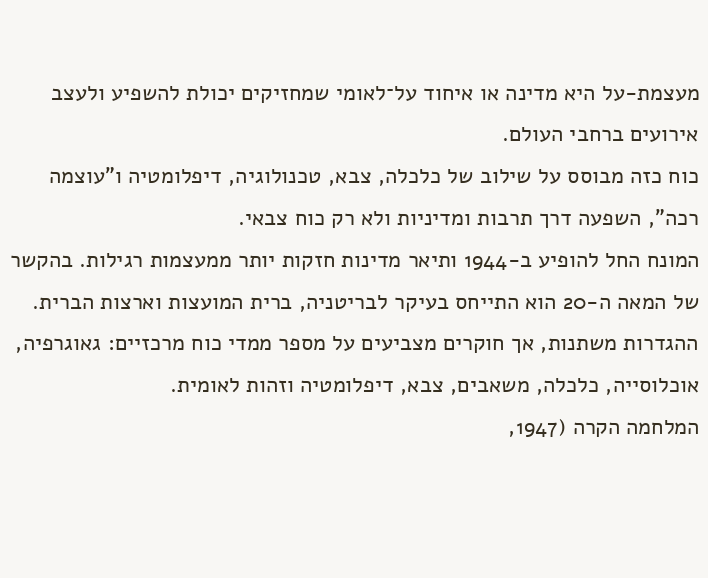מעצמת-על היא מדינה או איחוד על־לאומי שמחזיקים יכולת להשפיע ולעצב אירועים ברחבי העולם.
כוח כזה מבוסס על שילוב של כלכלה, צבא, טכנולוגיה, דיפלומטיה ו"עוצמה רכה", השפעה דרך תרבות ומדיניות ולא רק כוח צבאי.
המונח החל להופיע ב-1944 ותיאר מדינות חזקות יותר ממעצמות רגילות. בהקשר של המאה ה-20 הוא התייחס בעיקר לבריטניה, ברית המועצות וארצות הברית. ההגדרות משתנות, אך חוקרים מצביעים על מספר ממדי כוח מרכזיים: גאוגרפיה, אוכלוסייה, כלכלה, משאבים, צבא, דיפלומטיה וזהות לאומית.
המלחמה הקרה (1947,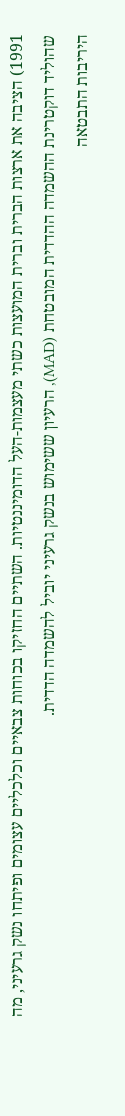1991) הציבה את ארצות הברית וברית המועצות כשתי מעצמות-העל הדומיננטיות. השתיים החזיקו בכוחות צבאיים וכלכליים עצומים ופיתחו נשק גרעיני, מה שהוליד דוקטרינת ההשמדה ההדדית המובטחת (MAD), הרעיון ששימוש בנשק גרעיני יוביל להשמדה הדדית.
היריבות התבטאה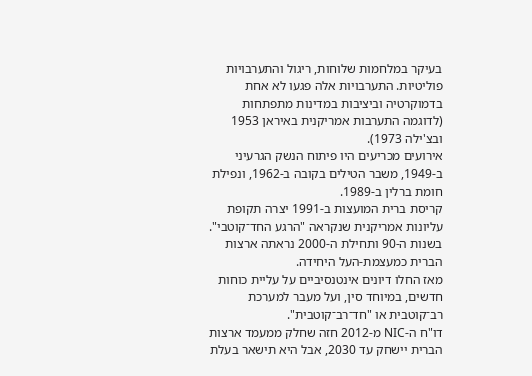בעיקר במלחמות שלוחות, ריגול והתערבויות פוליטיות. התערבויות אלה פגעו לא אחת בדמוקרטיה וביציבות במדינות מתפתחות (לדוגמה התערבות אמריקנית באיראן 1953 ובצ'ילה 1973).
אירועים מכריעים היו פיתוח הנשק הגרעיני ב-1949, משבר הטילים בקובה ב-1962, ונפילת חומת ברלין ב-1989.
קריסת ברית המועצות ב-1991 יצרה תקופת עליונות אמריקנית שנקראה "הרגע החד־קוטבי". בשנות ה-90 ותחילת ה-2000 נראתה ארצות הברית כמעצמת-העל היחידה.
מאז החלו דיונים אינטנסיביים על עליית כוחות חדשים, במיוחד סין, ועל מעבר למערכת רב־קוטבית או "חד־רב־קוטבית".
דו"ח ה-NIC מ-2012 חזה שחלק ממעמד ארצות הברית יישחק עד 2030, אבל היא תישאר בעלת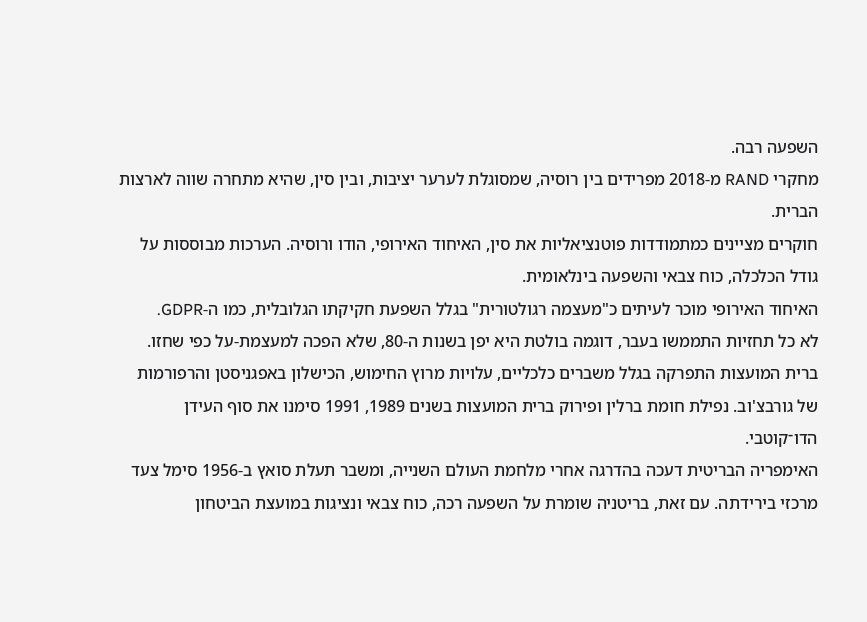השפעה רבה.
מחקרי RAND מ-2018 מפרידים בין רוסיה, שמסוגלת לערער יציבות, ובין סין, שהיא מתחרה שווה לארצות הברית.
חוקרים מציינים כמתמודדות פוטנציאליות את סין, האיחוד האירופי, הודו ורוסיה. הערכות מבוססות על גודל הכלכלה, כוח צבאי והשפעה בינלאומית.
האיחוד האירופי מוכר לעיתים כ"מעצמה רגולטורית" בגלל השפעת חקיקתו הגלובלית, כמו ה-GDPR.
לא כל תחזיות התממשו בעבר, דוגמה בולטת היא יפן בשנות ה-80, שלא הפכה למעצמת-על כפי שחזו.
ברית המועצות התפרקה בגלל משברים כלכליים, עלויות מרוץ החימוש, הכישלון באפגניסטן והרפורמות של גורבצ'וב. נפילת חומת ברלין ופירוק ברית המועצות בשנים 1989, 1991 סימנו את סוף העידן הדו־קוטבי.
האימפריה הבריטית דעכה בהדרגה אחרי מלחמת העולם השנייה, ומשבר תעלת סואץ ב-1956 סימל צעד מרכזי בירידתה. עם זאת, בריטניה שומרת על השפעה רכה, כוח צבאי ונציגות במועצת הביטחון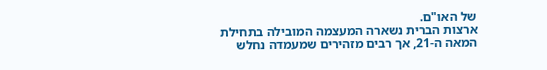של האו"ם.
ארצות הברית נשארה המעצמה המובילה בתחילת המאה ה-21, אך רבים מזהירים שמעמדה נחלש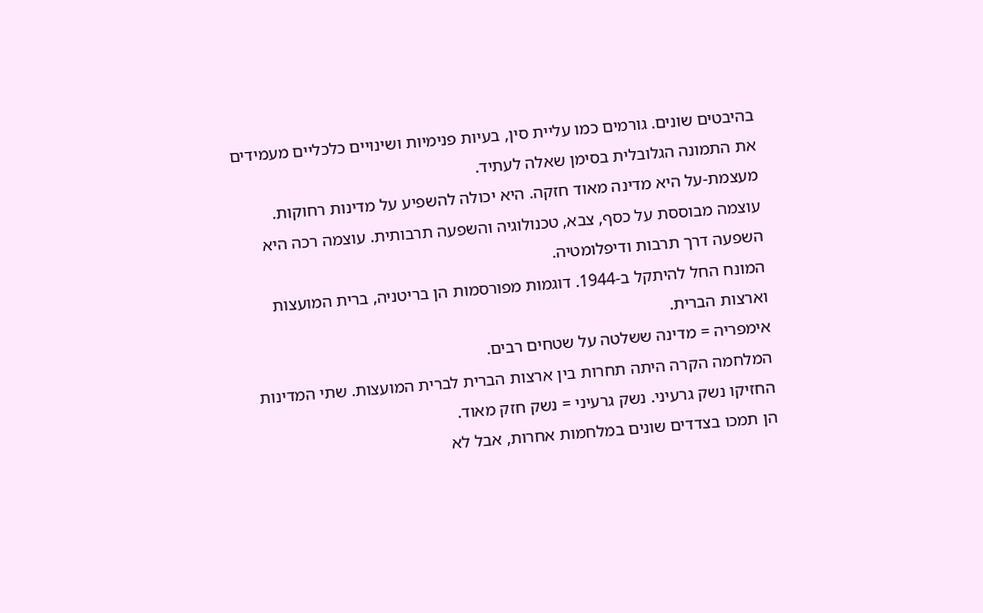בהיבטים שונים. גורמים כמו עליית סין, בעיות פנימיות ושינויים כלכליים מעמידים את התמונה הגלובלית בסימן שאלה לעתיד.
מעצמת-על היא מדינה מאוד חזקה. היא יכולה להשפיע על מדינות רחוקות.
עוצמה מבוססת על כסף, צבא, טכנולוגיה והשפעה תרבותית. עוצמה רכה היא השפעה דרך תרבות ודיפלומטיה.
המונח החל להיתקל ב-1944. דוגמות מפורסמות הן בריטניה, ברית המועצות וארצות הברית.
אימפריה = מדינה ששלטה על שטחים רבים.
המלחמה הקרה היתה תחרות בין ארצות הברית לברית המועצות. שתי המדינות החזיקו נשק גרעיני. נשק גרעיני = נשק חזק מאוד.
הן תמכו בצדדים שונים במלחמות אחרות, אבל לא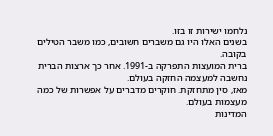נלחמו ישירות זו בזו.
בשנים האלו היו גם משברים חשובים, כמו משבר הטילים בקובה.
ברית המועצות התפרקה ב-1991. אחר כך ארצות הברית נחשבה למעצמה החזקה בעולם.
מאז, סין מתחזקת. חוקרים מדברים על אפשרות של כמה מעצמות בעולם.
המדינות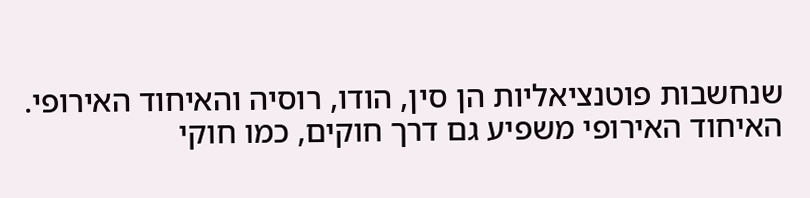שנחשבות פוטנציאליות הן סין, הודו, רוסיה והאיחוד האירופי.
האיחוד האירופי משפיע גם דרך חוקים, כמו חוקי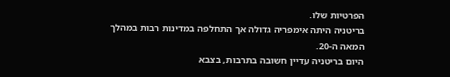הפרטיות שלו.
בריטניה היתה אימפריה גדולה אך התחלפה במדינות רבות במהלך המאה ה-20.
היום בריטניה עדיין חשובה בתרבות, בצבא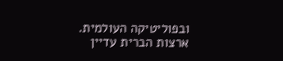ובפוליטיקה העולמית.
ארצות הברית עדיין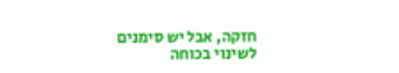חזקה, אבל יש סימנים לשינוי בכוחה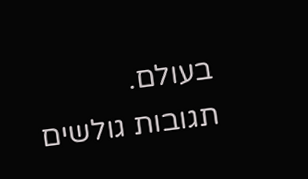בעולם.
תגובות גולשים